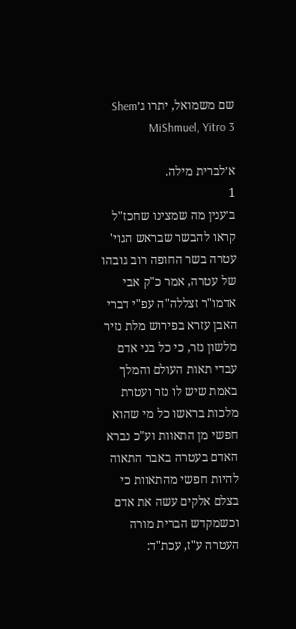שם משמואל, יתרו ג׳Shem MiShmuel, Yitro 3

א׳לברית מילה.
1
ב׳ענין מה שמצינו שחכז"ל קראו להבשר שבראש הגוי' עטרה בשר החופה רוב גובהו של עטרה, אמר כ"ק אבי אדמו"ר זצללה"ה עפ"י דברי האבן עזרא בפירוש מלת נזיר מלשון נזר, כי כל בני אדם עבדי תאות העולם והמלך באמת שיש לו נזר ועטרת מלכות בראשו כל מי שהוא חפשי מן התאוות וע"כ נברא האדם בעטרה באבר התאוה להיות חפשי מהתאוות כי בצלם אלקים עשה את אדם וכשמקדש הברית מורה העטרה ע"ז, עכת"ד: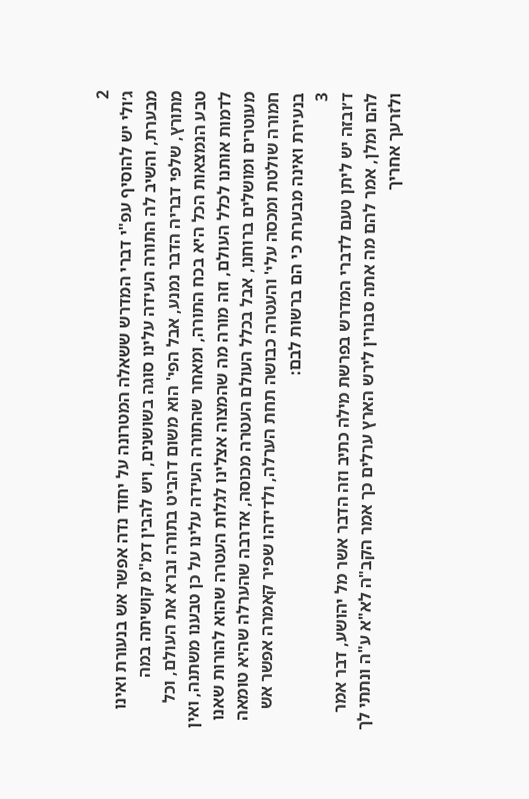2
ג׳ולי יש להוסיף עפ"י דברי המדרש ששאלה המטרונה על יחוד נדה אפשר אש בנעורת ואינו מבערת, והשיב לה התורה העידה עלינו סוגה בשושנים, ויש להבין דמ"מ קושיתה במה מתורץ, שלפי דבריה הדבר נמנע, אבל הפי' הוא משום דהביט בתורה וברא את העולם, וכל טבע הנמצאות הכל היא בכח התורה, ומאחר שהתורה העידה עלינו על כן טבענו משתנה, ואין לדמות אותנו לכלל העולם, וזה מורה מה שהמצוה אצלינו לגלות העטרה שהוא להורות שאנו מעוטרים ומושלים ברוחנו, אבל בכלל העולם העטרה מכוסה, אדרבה שהערלה שהיא טומאה חמורה שולטת ומכסה עלי' והעטרה כבושה תחת הערלה, ולדידהו שפיר קאמרה אפשר אש בנעירת ואינה מבערת כי הם ברשות לבם:
3
ד׳ובזה יש ליתן טעם לדברי המדרש בפרשת מילה כתיב וזה הדבר אשר מל יהושע, דבר אמר להם ומלן, אמר להם מה אתה סבורין לירש הארץ ערלים כך אמר הקב"ה לא"א ע"ה ונתתי לך ולזרעך אחריך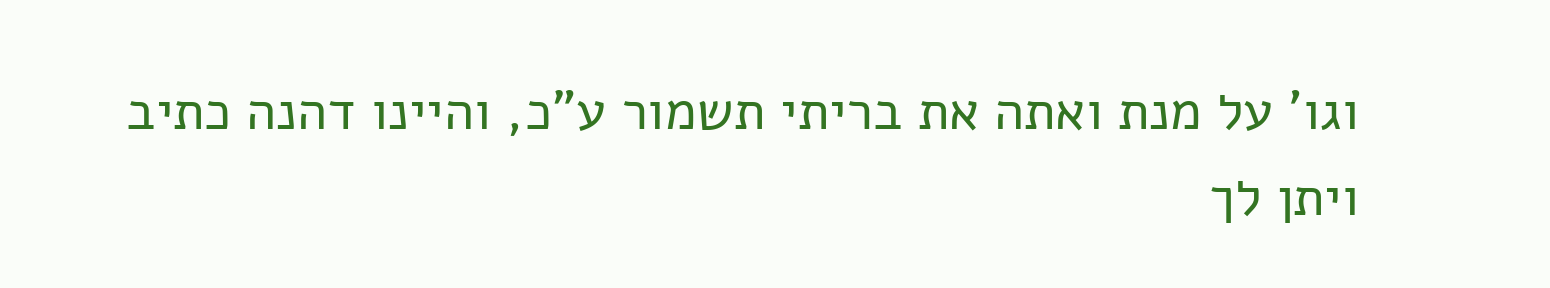וגו' על מנת ואתה את בריתי תשמור ע"כ, והיינו דהנה כתיב ויתן לך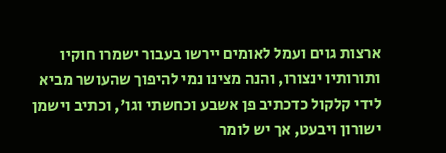ארצות גוים ועמל לאומים יירשו בעבור ישמרו חוקיו ותורותיו ינצורו, והנה מצינו נמי להיפוך שהעושר מביא לידי קלקול כדכתיב פן אשבע וכחשתי וגו', וכתיב וישמן ישורון ויבעט, אך יש לומר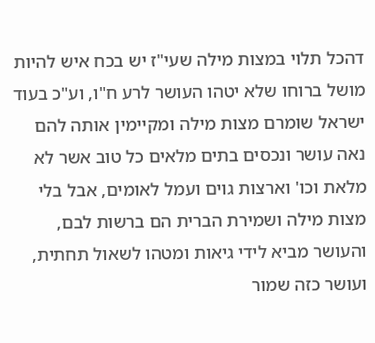דהכל תלוי במצות מילה שעי"ז יש בכח איש להיות מושל ברוחו שלא יטהו העושר לרע ח"ו, וע"כ בעוד ישראל שומרם מצות מילה ומקיימין אותה להם נאה עושר ונכסים בתים מלאים כל טוב אשר לא מלאת וכו' וארצות גוים ועמל לאומים, אבל בלי מצות מילה ושמירת הברית הם ברשות לבם, והעושר מביא לידי גיאות ומטהו לשאול תחתית, ועושר כזה שמור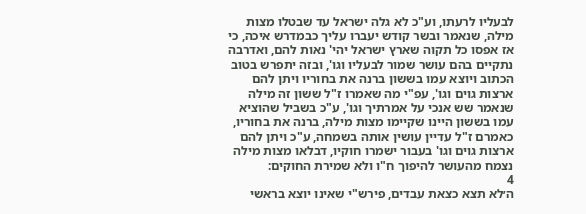לבעליו לרעתו, וע"כ לא גלה ישראל עד שבטלו מצות מילה, שנאמר ובשר קודש יעברו עליך כבמדרש איכה, כי אז אפסו כל תקוה שארץ ישראל יהי' נאות להם, ואדרבה נתקיים בהם עושר שמור לבעליו וגו', ובזה יתפרש בטוב הכתוב ויוצא עמו בששון ברנה את בחוריו ויתן להם ארצות גוים וגו', עפ"י מה שאמרו ז"ל ששון זה מילה שנאמר שש אנכי על אמרתיך וגו', ע"כ בשביל שהוציא עמו בששון היינו שקיימו מצות מילה, ברנה את בחוריו, כאמרם ז"ל עדיין עושין אותה בשמחה, ע"כ ויתן להם ארצות גוים וגו' בעבור ישמרו חוקיו, דבלאו מצות מילה נצמח מהעושר להיפוך ח"ו ולא שמירת החוקים:
4
ה׳לא תצא כצאת עבדים, פירש"י שאינו יוצא בראשי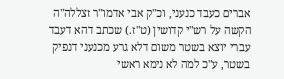אברים כעבד כנעני, וכ"ק אבי אדמו"ר זצללה"ה הקשה על רש"י קדושין (ט"ז.) שכתב דהא דעבד עברי יוצא בשטר משום דלא גרע מכנעני דנפיק בשטר, ע"כ למה לא נימא ראשי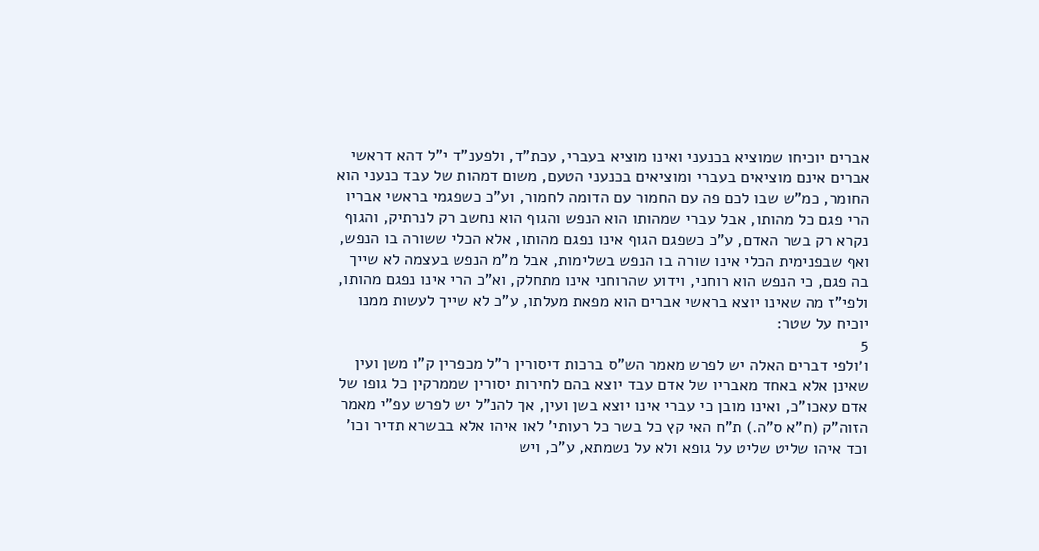אברים יוכיחו שמוציא בכנעני ואינו מוציא בעברי, עכת"ד, ולפענ"ד י"ל דהא דראשי אברים אינם מוציאים בעברי ומוציאים בכנעני הטעם, משום דמהות של עבד כנעני הוא החומר, כמ"ש שבו לכם פה עם החמור עם הדומה לחמור, וע"כ כשפגמי בראשי אבריו הרי פגם כל מהותו, אבל עברי שמהותו הוא הנפש והגוף הוא נחשב רק לנרתיק, והגוף נקרא רק בשר האדם, ע"כ כשפגם הגוף אינו נפגם מהותו, אלא הכלי ששורה בו הנפש, ואף שבפנימית הכלי אינו שורה בו הנפש בשלימות, אבל מ"מ הנפש בעצמה לא שייך בה פגם, כי הנפש הוא רוחני, וידוע שהרוחני אינו מתחלק, וא"כ הרי אינו נפגם מהותו, ולפי"ז מה שאינו יוצא בראשי אברים הוא מפאת מעלתו, ע"כ לא שייך לעשות ממנו יוכיח על שטר:
5
ו׳ולפי דברים האלה יש לפרש מאמר הש"ס ברכות דיסורין ר"ל מכפרין ק"ו משן ועין שאינן אלא באחד מאבריו של אדם עבד יוצא בהם לחירות יסורין שממרקין כל גופו של אדם עאכו"כ, ואינו מובן כי עברי אינו יוצא בשן ועין, אך להנ"ל יש לפרש עפ"י מאמר הזוה"ק (ח"א ס"ה.) ת"ח האי קץ כל בשר כל רעותי' לאו איהו אלא בבשרא תדיר וכו' וכד איהו שליט שליט על גופא ולא על נשמתא, ע"כ, ויש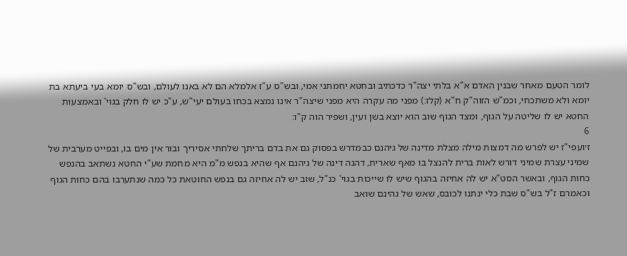לומר הטעם מאחר שבנין האדם א"א בלתי יצה"ר כדכתיב ובחטא יחמתני אמי, ובש"ס ע"ז אלמלא הם לא באנו לעולם, ובש"ס יומא בעי ביעתא בת יומא ולא משתכחי, וכמ"ש הזוה"ק ח"א (קלז:) מפני מה עקרה היא מפני שיצה"ר אינו נמצא בכחו בעולם יעי"ש, ע"כ יש לו חלק בגוי' ובאמצעות החטא יש לו שליטה על הגוף, ומצד הגוף שוב הוא יוצא בשן ועין, ושפיר הוה ק"ו:
6
ז׳ועפי"ז יש לפרש מה דמצות מילה מצלת מדינה של גיהנם כבמדרש בפסוק גם את בדם בריתך שלחתי אסיריך ובור אין מים בו, ובפייט מערבית של שמיני עצרת שמיני דורש לאות ברית להנצל בו מאף שארית, דהנה דינה של גיהנם אף שהיא בנפש מ"מ היא מחמת שע"י החטא נשתאב בהנפש כחות הגוף, ובאשר הסט"א יש לה אחיזה בהגוף שיש לו שייכות בגוי' כנ"ל, שוב יש לה אחיזה גם בנפש החוטאת כל כמה שנתערבו בהם כחות הגוף וכאמרם ז"ל בש"ס שבת כלי ינתנו לכובס, שאש של גהינם שואב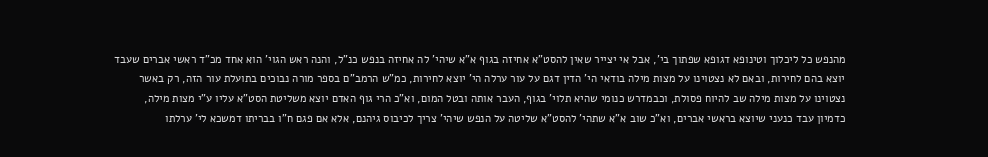מהנפש כל ליכלוך וטינופא דגופא שפתוך בי', אבל אי יצייר שאין להסט"א אחיזה בגוף א"א שיהי' לה אחיזה בנפש כנ"ל, והנה ראש הגוי' הוא אחד מכ"ד ראשי אברים שעבד יוצא בהם לחירות, ובאם לא נצטוינו על מצות מילה בודאי הי' הדין דגם על עור ערלה הי' יוצא לחירות, כמ"ש הרמב"ם בספר מורה נבוכים בתועלת עור הזה, רק באשר נצטוינו על מצות מילה שב להיוח פסולת, וכבמדרש כנומי שהיא תלוי' בגוף, העבר אותה ובטל המום, וא"כ הרי גוף האדם יוצא משליטת הסט"א עליו ע"י מצות מילה, כדמיון עבד כנעני שיוצא בראשי אברים, וא"כ שוב א"א שתהי' להסט"א שליטה על הנפש שיהי' צריך לכיבוס גיהנם, אלא אם פגם ח"ו בבריתו דמשכא לי' ערלתו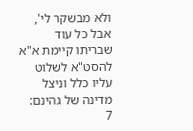ולא מבשקר לי', אבל כל עוד שבריתו קיימת א"א להסט"א לשלוט עליו כלל וניצל מדינה של גהינם:
7